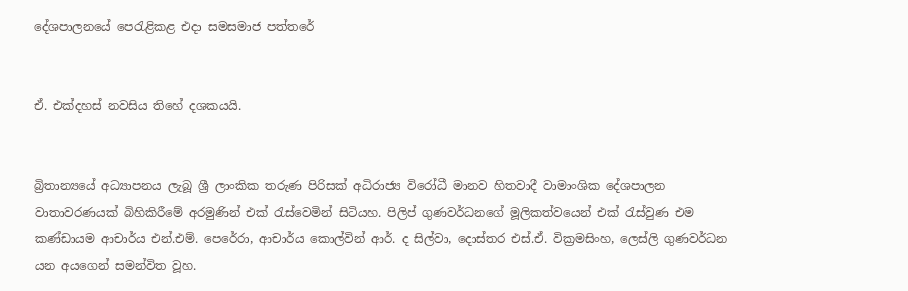දේශපාලනයේ පෙරැළිකළ එදා සමසමාජ පත්තරේ


ඒ. එක්දහස් නවසිය තිහේ දශකයයි.


බ්‍රිතාන්‍යයේ අධ්‍යාපනය ලැබූ ශ්‍රී ලාංකික තරුණ පිරිසක් අධිරාජ්‍ය විරෝධී මානව හිතවාදී වාමාංශික දේශපාලන වාතාවරණයක් බිහිකිරීමේ අරමුණින් එක් රැස්වෙමින් සිටියහ. පිලිප් ගුණවර්ධනගේ මූලිකත්වයෙන් එක් රැස්වුණ එම කණ්ඩායම ආචාර්ය එන්.එම්. පෙරේරා, ආචාර්ය කොල්වින් ආර්. ද සිල්වා, දොස්තර එස්.ඒ. වික්‍රමසිංහ, ලෙස්ලි ගුණවර්ධන යන අයගෙන් සමන්විත වූහ.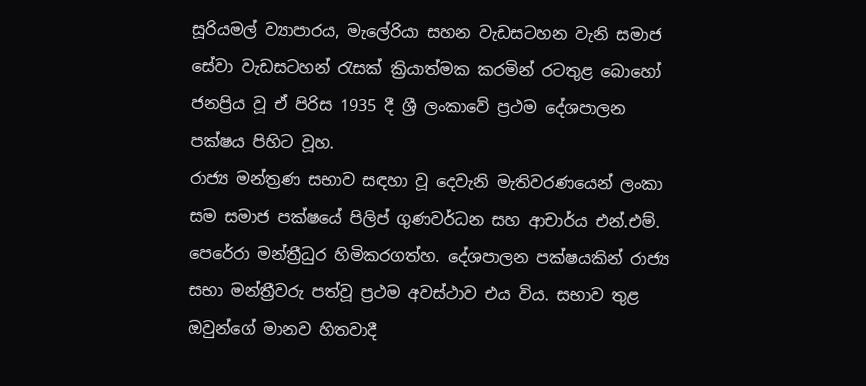සූරියමල් ව්‍යාපාරය, මැලේරියා සහන වැඩසටහන වැනි සමාජ සේවා වැඩසටහන් රැසක් ක්‍රියාත්මක කරමින් රටතුළ බොහෝ ජනප්‍රිය වූ ඒ පිරිස 1935 දී ශ්‍රී ලංකාවේ ප්‍රථම දේශපාලන පක්ෂය පිහිට වූහ.
රාජ්‍ය මන්ත්‍රණ සභාව සඳහා වූ දෙවැනි මැතිවරණයෙන් ලංකා සම සමාජ පක්ෂයේ පිලිප් ගුණවර්ධන සහ ආචාර්ය එන්.එම්. පෙරේරා මන්ත්‍රීධුර හිමිකරගත්හ. දේශපාලන පක්ෂයකින් රාජ්‍ය සභා මන්ත්‍රීවරු පත්වූ ප්‍රථම අවස්ථාව එය විය. සභාව තුළ ඔවුන්ගේ මානව හිතවාදී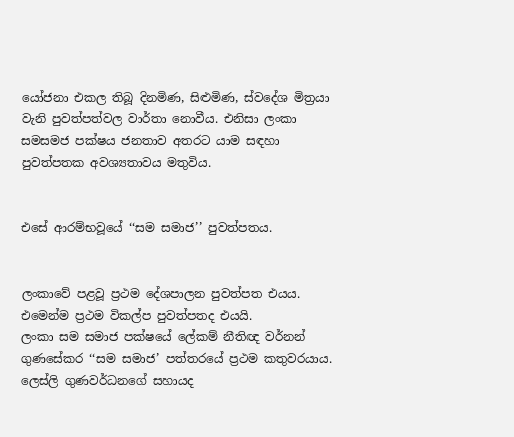යෝජනා එකල තිබූ දිනමිණ, සිළුමිණ, ස්වදේශ මිත්‍රයා වැනි පුවත්පත්වල වාර්තා නොවීය. එනිසා ලංකා සමසමජ පක්ෂය ජනතාව අතරට යාම සඳහා පුවත්පතක අවශ්‍යතාවය මතුවිය.


එසේ ආරම්භවූයේ ‘‘සම සමාජ’’ පුවත්පතය.


ලංකාවේ පළවූ ප්‍රථම දේශපාලන පුවත්පත එයය. එමෙන්ම ප්‍රථම විකල්ප පුවත්පතද එයයි.
ලංකා සම සමාජ පක්ෂයේ ලේකම් නීතිඥ වර්නන් ගුණසේකර ‘‘සම සමාජ’ පත්තරයේ ප්‍රථම කතුවරයාය. ලෙස්ලි ගුණවර්ධනගේ සහායද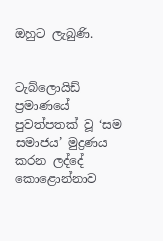ඔහුට ලැබුණි.


ටැබ්ලොයිඩ් ප්‍රමාණයේ පුවත්පතක් වූ ‘සම සමාජය’ මුද්‍රණය කරන ලද්දේ කොළොන්නාව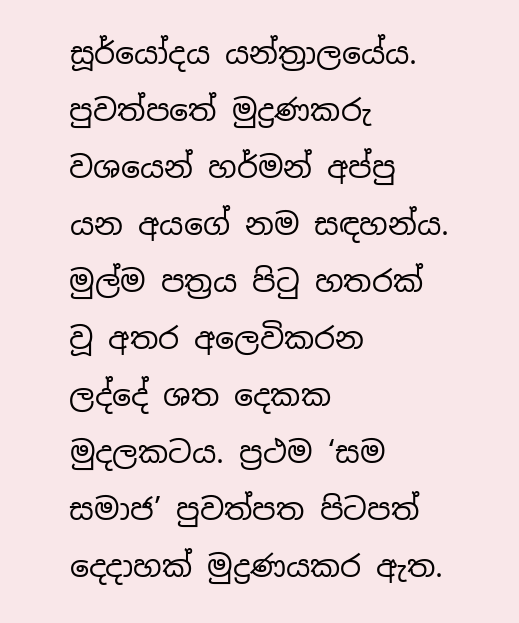සූර්‌යෝදය යන්ත්‍රාලයේය. පුවත්පතේ මුද්‍රණකරු වශයෙන් හර්මන් අප්පු යන අයගේ නම සඳහන්ය.
මුල්ම පත්‍රය පිටු හතරක් වූ අතර අලෙවිකරන ලද්දේ ශත දෙකක මුදලකටය. ප්‍රථම ‘සම සමාජ’ පුවත්පත පිටපත් දෙදාහක් මුද්‍රණයකර ඇත.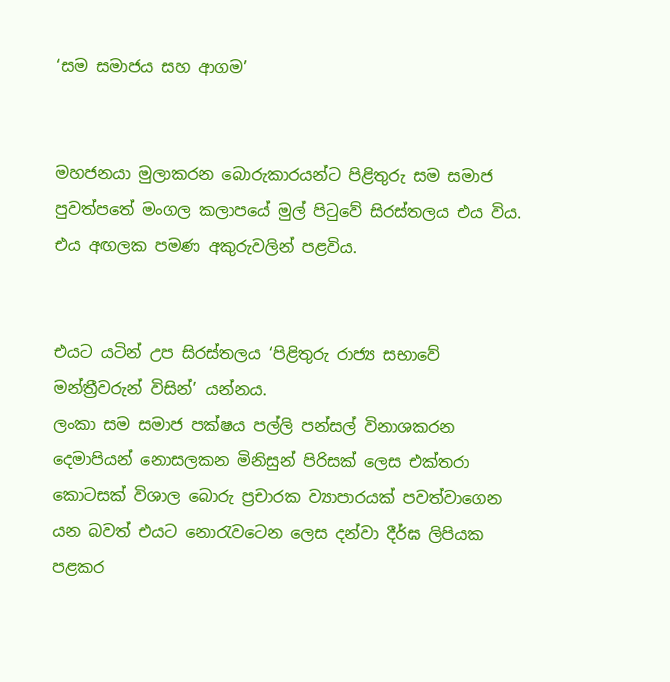‘සම සමාජය සහ ආගම’


මහජනයා මුලාකරන බොරුකාරයන්ට පිළිතුරු සම සමාජ පුවත්පතේ මංගල කලාපයේ මුල් පිටුවේ සිරස්තලය එය විය. එය අඟලක පමණ අකුරුවලින් පළවිය.


එයට යටින් උප සිරස්තලය ‘පිළිතුරු රාජ්‍ය සභාවේ මන්ත්‍රීවරුන් විසින්’ යන්නය.
ලංකා සම සමාජ පක්ෂය පල්ලි පන්සල් විනාශකරන දෙමාපියන් නොසලකන මිනිසුන් පිරිසක් ලෙස එක්තරා කොටසක් විශාල බොරු ප්‍රචාරක ව්‍යාපාරයක් පවත්වාගෙන යන බවත් එයට නොරැවටෙන ලෙස දන්වා දීර්ඝ ලිපියක පළකර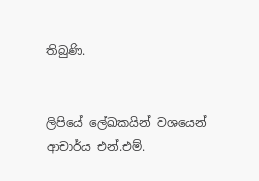තිබුණි.


ලිපියේ ලේඛකයින් වශයෙන් ආචාර්ය එන්.එම්.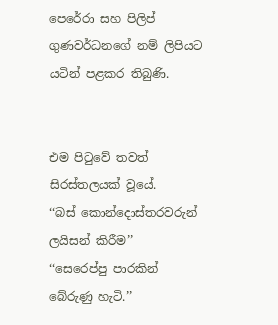පෙරේරා සහ පිලිප් ගුණවර්ධනගේ නම් ලිපියට යටින් පළකර තිබුණි.


එම පිටුවේ තවත් සිරස්තලයක් වූයේ.
‘‘බස් කොන්දොස්තරවරුන් ලයිසන් කිරීම’’
‘‘සෙරෙප්පු පාරකින් බේරුණු හැටි.’’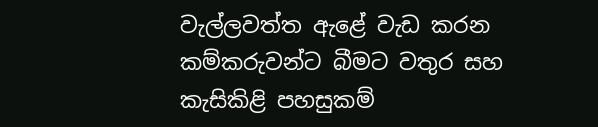වැල්ලවත්ත ඇළේ වැඩ කරන කම්කරුවන්ට බීමට වතුර සහ කැසිකිළි පහසුකම්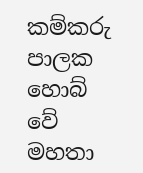කම්කරු පාලක හොබ් වේ මහතා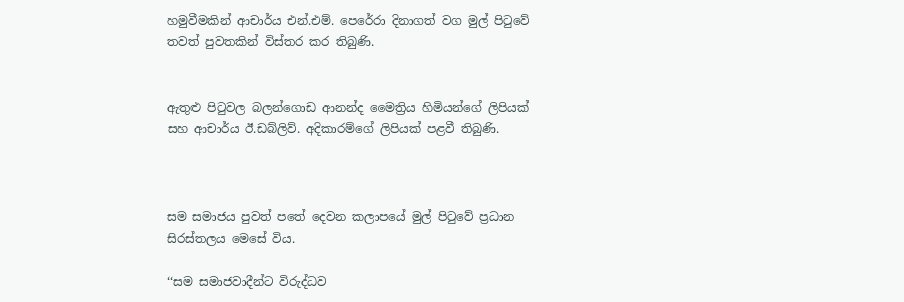හමුවීමකින් ආචාර්ය එන්.එම්. පෙරේරා දිනාගත් වග මුල් පිටුවේ තවත් පුවතකින් විස්තර කර තිබුණි.


ඇතුළු පිටුවල බලන්ගොඩ ආනන්ද මෛත්‍රිය හිමියන්ගේ ලිපියක් සහ ආචාර්ය ඊ.ඩබ්ලිව්. අදිකාරම්ගේ ලිපියක් පළවී තිබුණි.



සම සමාජය පුවත් පතේ දෙවන කලාපයේ මුල් පිටුවේ ප්‍රධාන සිරස්තලය මෙසේ විය.

‘‘සම සමාජවාදීන්ට විරුද්ධව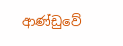ආණ්ඩුවේ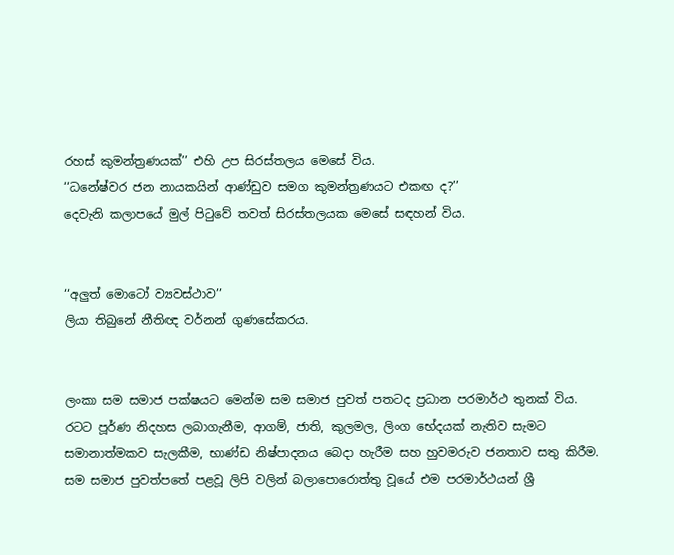රහස් කුමන්ත්‍රණයක්’’ එහි උප සිරස්තලය මෙසේ විය.
‘‘ධනේෂ්වර ජන නායකයින් ආණ්ඩුව සමග කුමන්ත්‍රණයට එකඟ ද?’’
දෙවැනි කලාපයේ මුල් පිටුවේ තවත් සිරස්තලයක මෙසේ සඳහන් විය.


‘‘අලුත් මොටෝ ව්‍යවස්ථාව’’
ලියා තිබුනේ නීතිඥ වර්නන් ගුණසේකරය.


ලංකා සම සමාජ පක්ෂයට මෙන්ම සම සමාජ පුවත් පතටද ප්‍රධාන පරමාර්ථ තුනක් විය.
රටට පූර්ණ නිදහස ලබාගැනීම, ආගම්, ජාති, කුලමල, ලිංග භේදයක් නැතිව සැමට සමානාත්මකව සැලකීම, භාණ්ඩ නිෂ්පාදනය බෙදා හැරීම සහ හුවමරුව ජනතාව සතු කිරීම.
සම සමාජ පුවත්පතේ පළවූ ලිපි වලින් බලාපොරොත්තු වූයේ එම පරමාර්ථයන් ශ්‍රී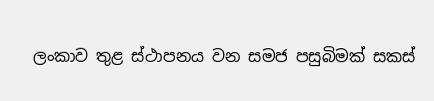ලංකාව තුළ ස්ථාපනය වන සමජ පසුබිමක් සකස්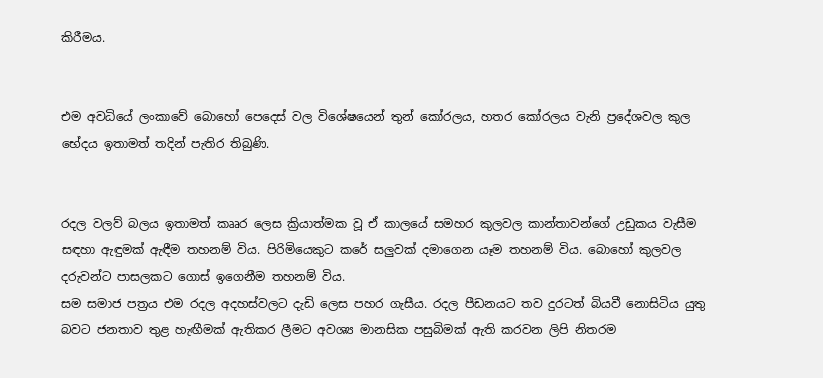කිරීමය.


එම අවධියේ ලංකාවේ බොහෝ පෙදෙස් වල විශේෂයෙන් තුන් කෝරලය, හතර කෝරලය වැනි ප්‍රදේශවල කුල භේදය ඉතාමත් තදින් පැතිර තිබුණි.


රදල වලව් බලය ඉතාමත් කෲර ලෙස ක්‍රියාත්මක වූ ඒ කාලයේ සමහර කුලවල කාන්තාවන්ගේ උඩුකය වැසීම සඳහා ඇඳුමක් ඇඳීම තහනම් විය. පිරිමියෙකුට කරේ සලුවක් දමාගෙන යෑම තහනම් විය. බොහෝ කුලවල දරුවන්ට පාසලකට ගොස් ඉගෙනීම තහනම් විය.
සම සමාජ පත්‍රය එම රදල අදහස්වලට දැඩි ලෙස පහර ගැසීය. රදල පීඩනයට තව දුරටත් බියවී නොසිටිය යුතු බවට ජනතාව තුළ හැඟීමක් ඇතිකර ලීමට අවශ්‍ය මානසික පසුබිමක් ඇති කරවන ලිපි නිතරම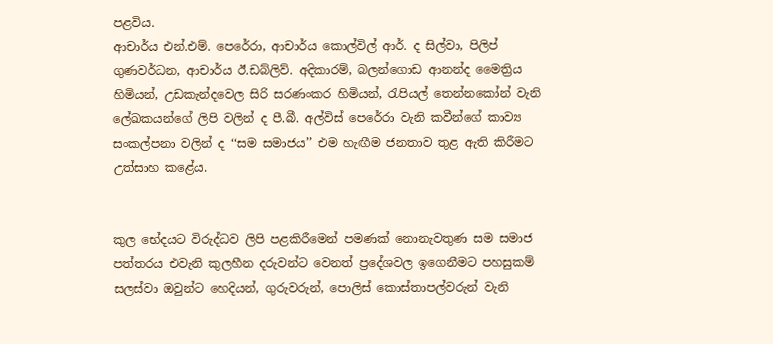පළවිය.
ආචාර්ය එන්.එම්. පෙරේරා, ආචාර්ය කොල්විල් ආර්. ද සිල්වා, පිලිප් ගුණවර්ධන, ආචාර්ය ඊ.ඩබ්ලිව්. අදිකාරම්, බලන්ගොඩ ආනන්ද මෛත්‍රිය හිමියන්, උඩකැන්දවෙල සිරි සරණංකර හිමියන්, රැපියල් තෙන්නකෝන් වැනි ලේඛකයන්ගේ ලිපි වලින් ද පී.බී. අල්විස් පෙරේරා වැනි කවීන්ගේ කාව්‍ය සංකල්පනා වලින් ද ‘‘සම සමාජය’’ එම හැඟීම ජනතාව තුළ ඇති කිරීමට උත්සාහ කළේය.


කුල භේදයට විරුද්ධව ලිපි පළකිරීමෙන් පමණක් නොනැවතුණ සම සමාජ පත්තරය එවැනි කුලහීන දරුවන්ට වෙනත් ප්‍රදේශවල ඉගෙනීමට පහසුකම් සලස්වා ඔවුන්ට හෙදියන්, ගුරුවරුන්, පොලිස් කොස්තාපල්වරුන් වැනි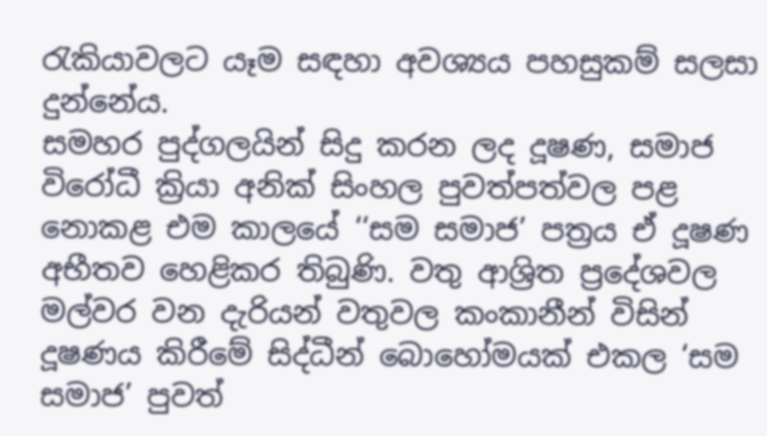රැකියාවලට යෑම සඳහා අවශ්‍යය පහසුකම් සලසා දුන්නේය.
සමහර පුද්ගලයින් සිදු කරන ලද දූෂණ, සමාජ විරෝධී ක්‍රියා අනික් සිංහල පුවත්පත්වල පළ නොකළ එම කාලයේ ‘‘සම සමාජ’ පත්‍රය ඒ දූෂණ අභීතව හෙළිකර තිබුණි. වතු ආශ්‍රිත ප්‍රදේශවල මල්වර වන දැරියන් වතුවල කංකානීන් විසින් දූෂණය කිරීමේ සිද්ධීන් බොහෝමයක් එකල ‘සම සමාජ’ පුවත්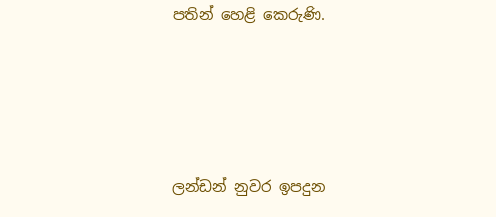පතින් හෙළි කෙරුණි.




ලන්ඩන් නුවර ඉපදුන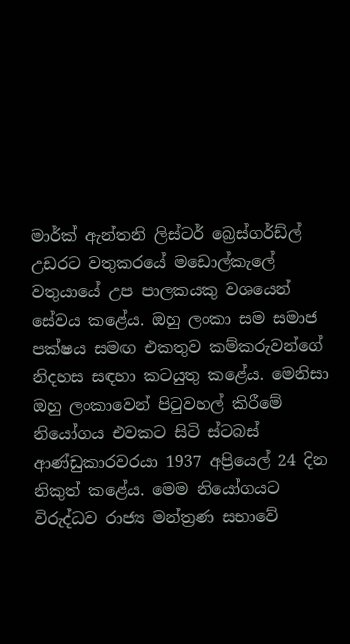මාර්ක් ඇන්තනි ලිස්ටර් බ්‍රෙස්ගර්ඩ්ල් උඩරට වතුකරයේ මඩොල්කැලේ වතුයායේ උප පාලකයකු වශයෙන් සේවය කළේය. ඔහු ලංකා සම සමාජ පක්ෂය සමඟ එකතුව කම්කරුවන්ගේ නිදහස සඳහා කටයුතු කළේය. මෙනිසා ඔහු ලංකාවෙන් පිටුවහල් කිරීමේ නියෝගය එවකට සිටි ස්ටබස් ආණ්ඩුකාරවරයා 1937 අප්‍රියෙල් 24 දින නිකුත් කළේය. මෙම නියෝගයට විරුද්ධව රාජ්‍ය මන්ත්‍රණ සභාවේ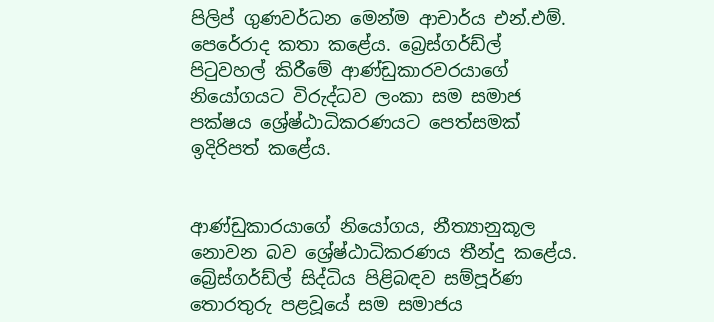පිලිප් ගුණවර්ධන මෙන්ම ආචාර්ය එන්.එම්. පෙරේරාද කතා කළේය. බ්‍රෙස්ගර්ඩ්ල් පිටුවහල් කිරීමේ ආණ්ඩුකාරවරයාගේ නියෝගයට විරුද්ධව ලංකා සම සමාජ පක්ෂය ශ්‍රේෂ්ඨාධිකරණයට පෙත්සමක් ඉදිරිපත් කළේය.


ආණ්ඩුකාරයාගේ නියෝගය, නීත්‍යානුකූල නොවන බව ශ්‍රේෂ්ඨාධිකරණය තීන්දු කළේය. බ්‍රේස්ගර්ඩ්ල් සිද්ධිය පිළිබඳව සම්පූර්ණ තොරතුරු පළවූයේ සම සමාජය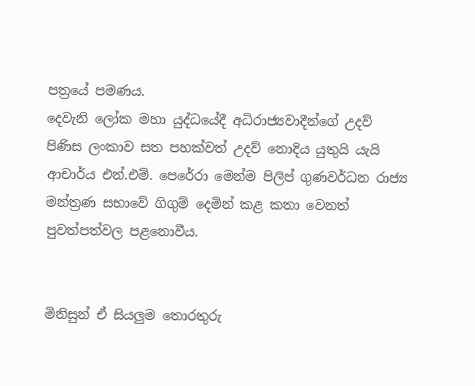පත්‍රයේ පමණය.
දෙවැනි ලෝක මහා යුද්ධයේදී අධිරාජ්‍යවාදීන්ගේ උදව් පිණිස ලංකාව සත පහක්වත් උදව් නොදිය යුතුයි යැයි ආචාර්ය එන්.එම්. පෙරේරා මෙන්ම පිලිප් ගුණවර්ධන රාජ්‍ය මන්ත්‍රණ සභාවේ ගිගුම් දෙමින් කළ කතා වෙනත් පුවත්පත්වල පළනොවීය.


මිනිසුන් ඒ සියලුම තොරතුරු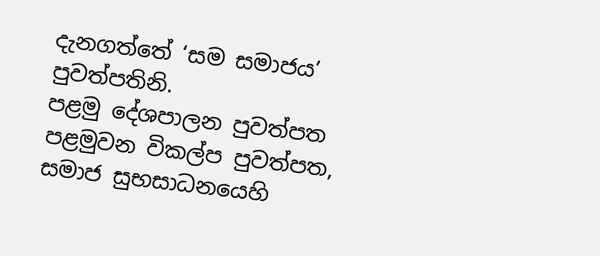දැනගත්තේ ‘සම සමාජය’ පුවත්පතිනි.
පළමු දේශපාලන පුවත්පත පළමුවන විකල්ප පුවත්පත, සමාජ සුභසාධනයෙහි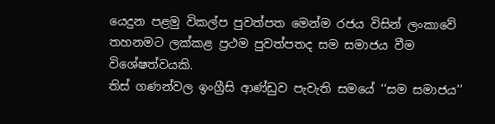යෙදුන පළමු විකල්ප පුවත්පත මෙන්ම රජය විසින් ලංකාවේ තහනමට ලක්කළ ප්‍රථම පුවත්පතද සම සමාජය වීම විශේෂත්වයකි.
තිස් ගණන්වල ඉංග්‍රීසි ආණ්ඩුව පැවැති සමයේ ‘‘සම සමාජය’’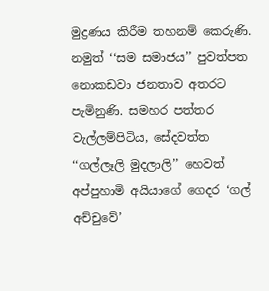මුද්‍රණය කිරීම තහනම් කෙරුණි. නමුත් ‘‘සම සමාජය’’ පුවත්පත නොකඩවා ජනතාව අතරට පැමිනුණි. සමහර පත්තර වැල්ලම්පිටිය, සේදවත්ත ‘‘ගල්ලෑලි මුදලාලි’’ හෙවත් අප්පුහාමි අයියාගේ ගෙදර ‘ගල් අච්චුවේ’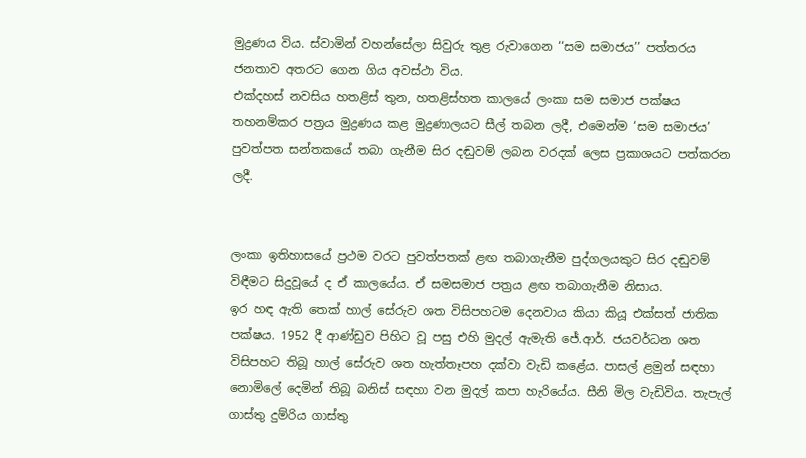මුද්‍රණය විය. ස්වාමින් වහන්සේලා සිවුරු තුළ රුවාගෙන ‘‘සම සමාජය’’ පත්තරය ජනතාව අතරට ගෙන ගිය අවස්ථා විය.
එක්දහස් නවසිය හතළිස් තුන, හතළිස්හත කාලයේ ලංකා සම සමාජ පක්ෂය තහනම්කර පත්‍රය මුද්‍රණය කළ මුද්‍රණාලයට සීල් තබන ලදී, එමෙන්ම ‘සම සමාජය’ පුවත්පත සන්තකයේ තබා ගැනීම සිර දඬුවම් ලබන වරදක් ලෙස ප්‍රකාශයට පත්කරන ලදී.


ලංකා ඉතිහාසයේ ප්‍රථම වරට පුවත්පතක් ළඟ තබාගැනීම පුද්ගලයකුට සිර දඬුවම් විඳීමට සිදුවූයේ ද ඒ කාලයේය. ඒ සමසමාජ පත්‍රය ළඟ තබාගැනීම නිසාය.
ඉර හඳ ඇති තෙක් හාල් සේරුව ශත විසිපහටම දෙනවාය කියා කියූ එක්සත් ජාතික පක්ෂය. 1952 දී ආණ්ඩුව පිහිට වූ පසු එහි මුදල් ඇමැති ජේ.ආර්. ජයවර්ධන ශත විසිපහට තිබූ හාල් සේරුව ශත හැත්තෑපහ දක්වා වැඩි කළේය. පාසල් ළමුන් සඳහා නොමිලේ දෙමින් තිබූ බනිස් සඳහා වන මුදල් කපා හැරියේය. සීනි මිල වැඩිවිය. තැපැල් ගාස්තු දුම්රිය ගාස්තු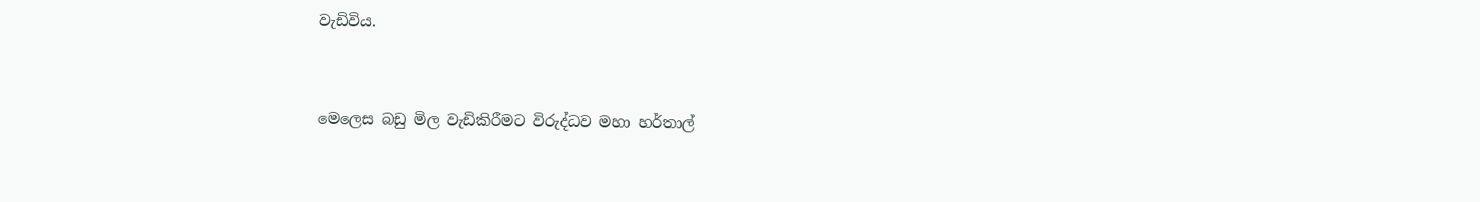වැඩිවිය.


මෙලෙස බඩු මිල වැඩිකිරීමට විරුද්ධව මහා හර්තාල්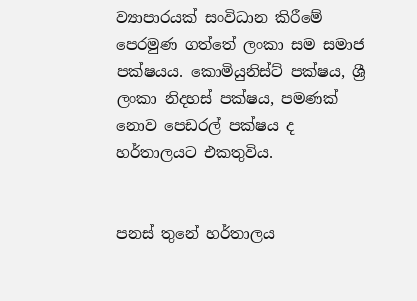ව්‍යාපාරයක් සංවිධාන කිරීමේ පෙරමුණ ගත්තේ ලංකා සම සමාජ පක්ෂයය. කොමියුනිස්ට් පක්ෂය, ශ්‍රී ලංකා නිදහස් පක්ෂය, පමණක් නොව පෙඩරල් පක්ෂය ද හර්තාලයට එකතුවිය.


පනස් තුනේ හර්තාලය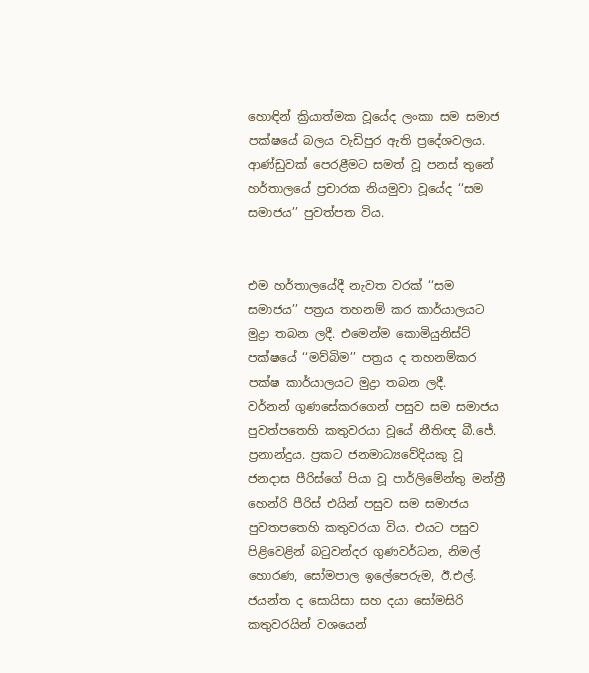හොඳින් ක්‍රියාත්මක වූයේද ලංකා සම සමාජ පක්ෂයේ බලය වැඩිපුර ඇති ප්‍රදේශවලය. ආණ්ඩුවක් පෙරළීමට සමත් වූ පනස් තුනේ හර්තාලයේ ප්‍රචාරක නියමුවා වූයේද ‘‘සම සමාජය’’ පුවත්පත විය.


එම හර්තාලයේදී නැවත වරක් ‘‘සම සමාජය’’ පත්‍රය තහනම් කර කාර්යාලයට මුද්‍රා තබන ලදී. එමෙන්ම කොමියුනිස්ට් පක්ෂයේ ‘‘මව්බිම’’ පත්‍රය ද තහනම්කර පක්ෂ කාර්යාලයට මුද්‍රා තබන ලදී.
වර්නන් ගුණසේකරගෙන් පසුව සම සමාජය පුවත්පතෙහි කතුවරයා වූයේ නීතිඥ බී.ජේ. ප්‍රනාන්දුය. ප්‍රකට ජනමාධ්‍යවේදියකු වූ ජනදාස පීරිස්ගේ පියා වූ පාර්ලිමේන්තු මන්ත්‍රී හෙන්රි පීරිස් එයින් පසුව සම සමාජය පුවතපතෙහි කතුවරයා විය. එයට පසුව පිළිවෙළින් බටුවන්දර ගුණවර්ධන, නිමල් හොරණ, සෝමපාල ඉලේපෙරුම, ඊ.එල්. ජයන්ත ද සොයිසා සහ දයා සෝමසිරි කතුවරයින් වශයෙන්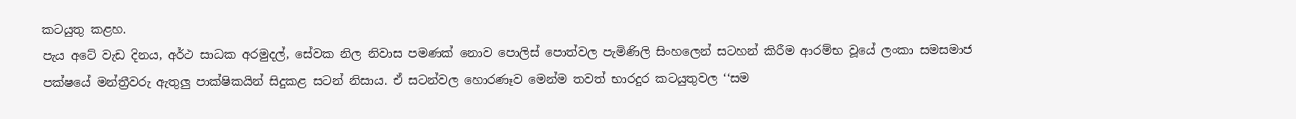කටයුතු කළහ.
පැය අටේ වැඩ දිනය, අර්ථ සාධක අරමුදල්, සේවක නිල නිවාස පමණක් නොව පොලිස් පොත්වල පැමිණිලි සිංහලෙන් සටහන් කිරීම ආරම්භ වූයේ ලංකා සමසමාජ පක්ෂයේ මන්ත්‍රීවරු ඇතුලු පාක්ෂිකයින් සිදුකළ සටන් නිසාය. ඒ සටන්වල හොරණෑව මෙන්ම තවත් භාරදුර කටයුතුවල ‘‘සම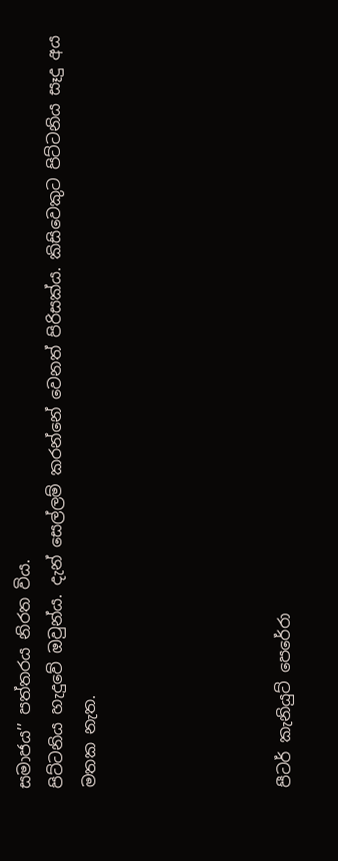සමාජය’’ පත්තරය නිරත විය.
පිට්ටනිය හැදුවේ ඔවුන්ය. දැන් සෙල්ලම් කරන්නේ වෙනත් පිරිසක්ය. කිසිවෙකුට පිට්ටනිය සෑදු අය මතක නැත.





පීටර් කැනියුට් පෙරේරා